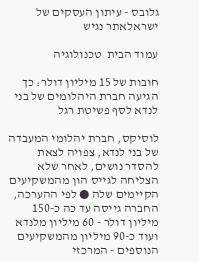גלובס - עיתון העסקים של ישראלאתר נגיש

עמוד הבית  טכנולוגיה

חובות של 15 מיליון דולר: כך הגיעה חברת היהלומים של בני לנדא לסף פשיטת רגל

לוסיקס, חברת יהלומי המעבדה של בני לנדא, צפויה לצאת להסדר נושים, לאחר שלא הצליחה לגייס הון מהמשקיעים הקיימים שלה ● לפי ההערכה, החברה גייסה עד כה כ-150 מיליון דולר - 60 מיליון מלנדא ועוד כ-90 מיליון מהמשקיעים הנוספים - המרכזי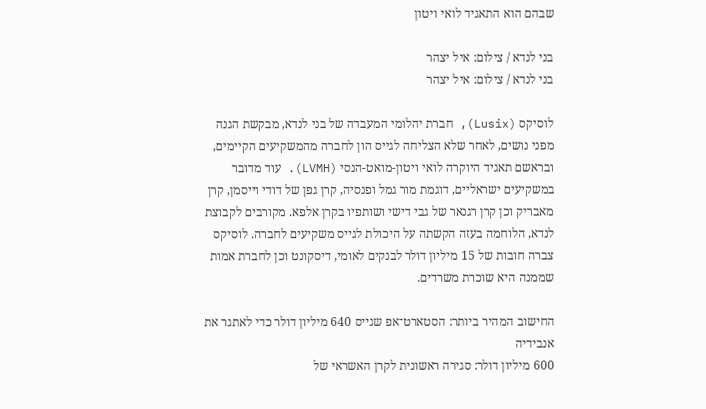שבהם הוא התאגיד לואי ויטון

בני לנדא / צילום: איל יצהר
בני לנדא / צילום: איל יצהר

לוסיקס (Lusix), חברת יהלומי המעבדה של בני לנדא, מבקשת הגנה מפני נושים, לאחר שלא הצליחה לגייס הון לחברה מהמשקיעים הקיימים, ובראשם תאגיד היוקרה לואי ויטון-מואט-הנסי (LVMH). עוד מדובר במשקיעים ישראליים, דוגמת מור גמל ופנסיה, קרן גפן של דודי וייסמן, קרן מאבריק וכן קרן רגנאר של גבי דישי ושותפיו בקרן אלפא. מקורבים לקבוצת לנדא, הלוחמה בעזה הקשתה על היכולת לגייס משקיעים לחברה. לוסיקס צברה חובות של 15 מיליון דולר לבנקים לאומי, דיסקונט וכן לחברת אמות שממנה היא שוכרת משרדים.

החישוב המהיר ביותר: הסטארט־אפ שגייס 640 מיליון דולר כדי לאתגר את אנבידיה
600 מיליון דולר: סגירה ראשונית לקרן האשראי של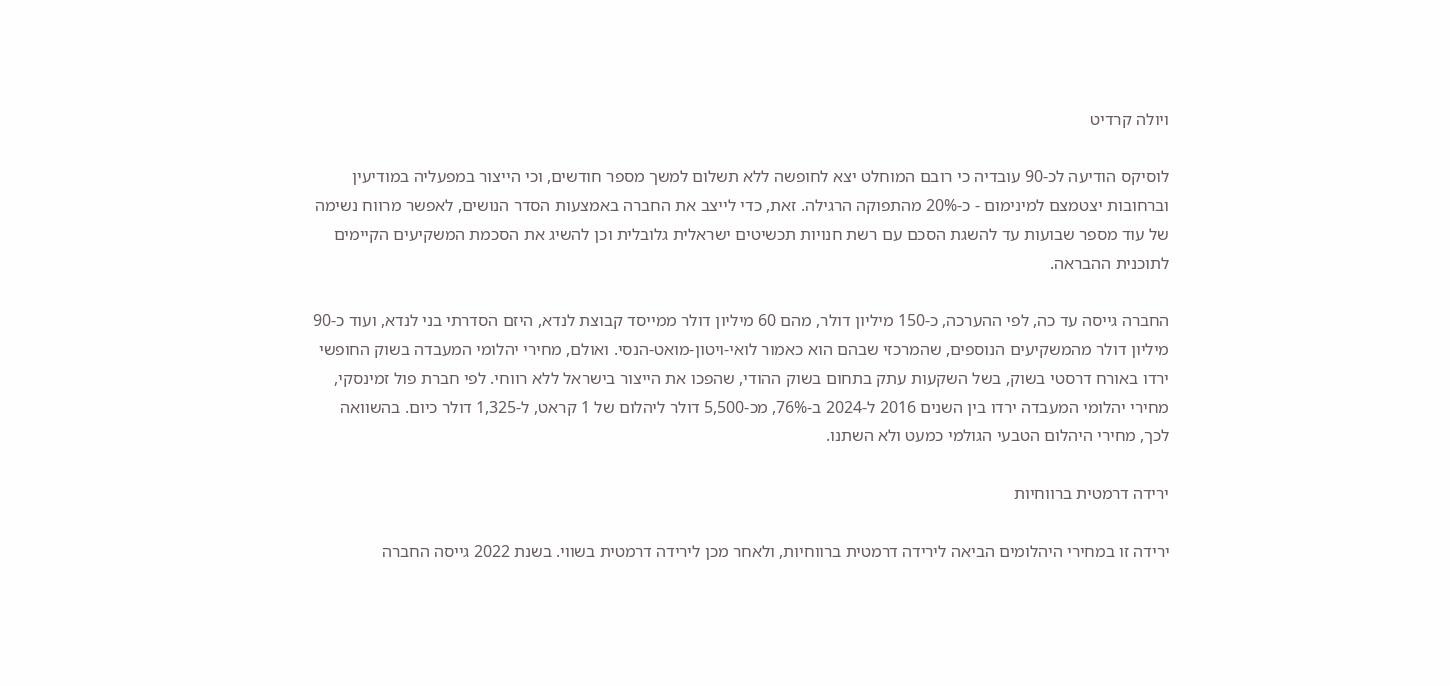ויולה קרדיט

לוסיקס הודיעה לכ-90 עובדיה כי רובם המוחלט יצא לחופשה ללא תשלום למשך מספר חודשים, וכי הייצור במפעליה במודיעין וברחובות יצטמצם למינימום - כ-20% מהתפוקה הרגילה. זאת, כדי לייצב את החברה באמצעות הסדר הנושים, לאפשר מרווח נשימה של עוד מספר שבועות עד להשגת הסכם עם רשת חנויות תכשיטים ישראלית גלובלית וכן להשיג את הסכמת המשקיעים הקיימים לתוכנית ההבראה.

החברה גייסה עד כה, לפי ההערכה, כ-150 מיליון דולר, מהם 60 מיליון דולר ממייסד קבוצת לנדא, היזם הסדרתי בני לנדא, ועוד כ-90 מיליון דולר מהמשקיעים הנוספים, שהמרכזי שבהם הוא כאמור לואי-ויטון-מואט-הנסי. ואולם, מחירי יהלומי המעבדה בשוק החופשי ירדו באורח דרסטי בשוק, בשל השקעות עתק בתחום בשוק ההודי, שהפכו את הייצור בישראל ללא רווחי. לפי חברת פול זמינסקי, מחירי יהלומי המעבדה ירדו בין השנים 2016 ל-2024 ב-76%, מכ-5,500 דולר ליהלום של 1 קראט, ל-1,325 דולר כיום. בהשוואה לכך, מחירי היהלום הטבעי הגולמי כמעט ולא השתנו.

ירידה דרמטית ברווחיות

ירידה זו במחירי היהלומים הביאה לירידה דרמטית ברווחיות, ולאחר מכן לירידה דרמטית בשווי. בשנת 2022 גייסה החברה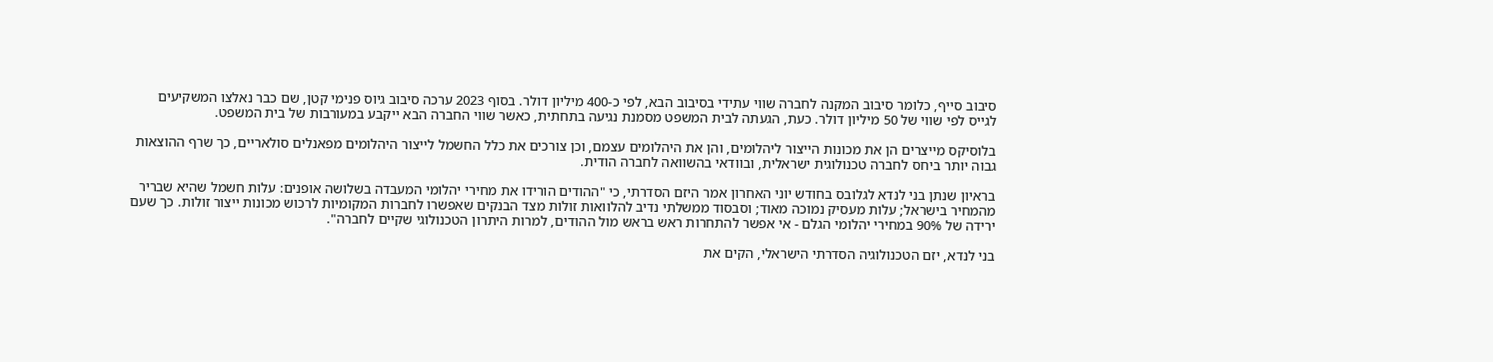סיבוב סייף, כלומר סיבוב המקנה לחברה שווי עתידי בסיבוב הבא, לפי כ-400 מיליון דולר. בסוף 2023 ערכה סיבוב גיוס פנימי קטן, שם כבר נאלצו המשקיעים לגייס לפי שווי של 50 מיליון דולר. כעת, הגעתה לבית המשפט מסמנת נגיעה בתחתית, כאשר שווי החברה הבא ייקבע במעורבות של בית המשפט.

בלוסיקס מייצרים הן את מכונות הייצור ליהלומים, והן את היהלומים עצמם, וכן צורכים את כלל החשמל לייצור היהלומים מפאנלים סולאריים, כך שרף ההוצאות גבוה יותר ביחס לחברה טכנולוגית ישראלית, ובוודאי בהשוואה לחברה הודית.

בראיון שנתן בני לנדא לגלובס בחודש יוני האחרון אמר היזם הסדרתי, כי "ההודים הורידו את מחירי יהלומי המעבדה בשלושה אופנים: עלות חשמל שהיא שבריר מהמחיר בישראל; עלות מעסיק נמוכה מאוד; וסבסוד ממשלתי נדיב להלוואות זולות מצד הבנקים שאפשרו לחברות המקומיות לרכוש מכונות ייצור זולות. כך שעם ירידה של 90% במחירי יהלומי הגלם - אי אפשר להתחרות ראש בראש מול ההודים, למרות היתרון הטכנולוגי שקיים לחברה".

בני לנדא, יזם הטכנולוגיה הסדרתי הישראלי, הקים את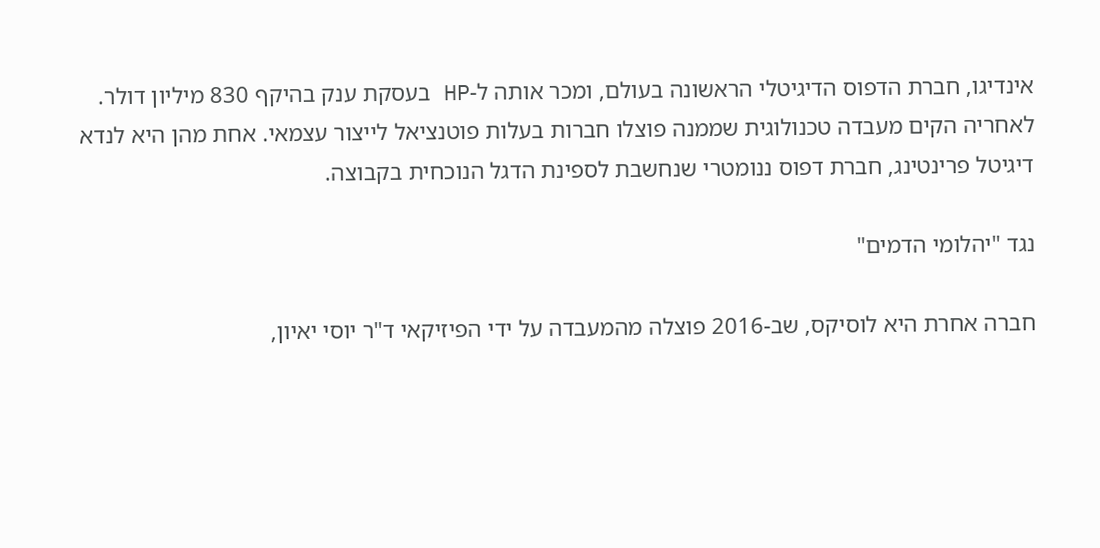אינדיגו, חברת הדפוס הדיגיטלי הראשונה בעולם, ומכר אותה ל-HP בעסקת ענק בהיקף 830 מיליון דולר. לאחריה הקים מעבדה טכנולוגית שממנה פוצלו חברות בעלות פוטנציאל לייצור עצמאי. אחת מהן היא לנדא דיגיטל פרינטינג, חברת דפוס ננומטרי שנחשבת לספינת הדגל הנוכחית בקבוצה.

נגד "יהלומי הדמים"

חברה אחרת היא לוסיקס, שב-2016 פוצלה מהמעבדה על ידי הפיזיקאי ד"ר יוסי יאיון,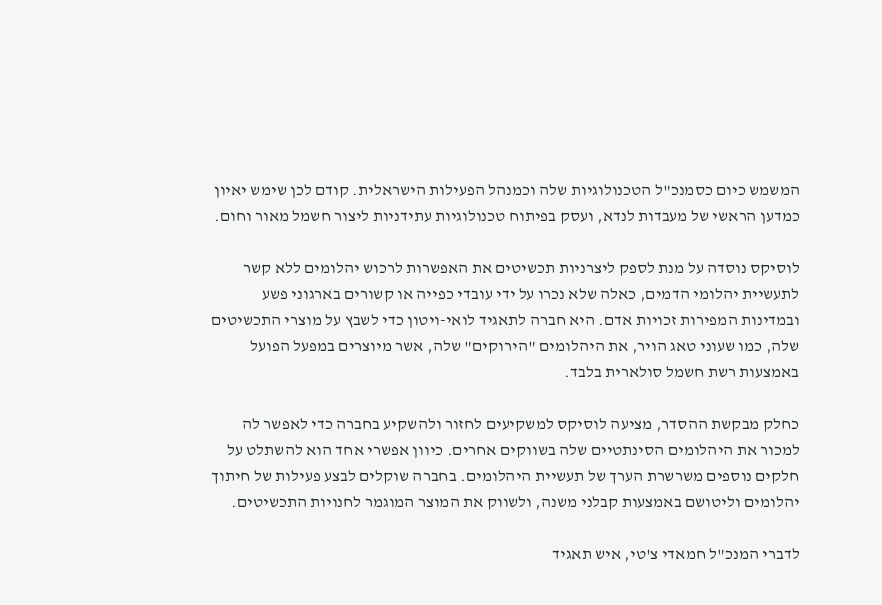המשמש כיום כסמנכ"ל הטכנולוגיות שלה וכמנהל הפעילות הישראלית. קודם לכן שימש יאיון כמדען הראשי של מעבדות לנדא, ועסק בפיתוח טכנולוגיות עתידניות ליצור חשמל מאור וחום.

לוסיקס נוסדה על מנת לספק ליצרניות תכשיטים את האפשרות לרכוש יהלומים ללא קשר לתעשיית יהלומי הדמים, כאלה שלא נכרו על ידי עובדי כפייה או קשורים בארגוני פשע ובמדינות המפירות זכויות אדם. היא חברה לתאגיד לואי-ויטון כדי לשבץ על מוצרי התכשיטים שלה, כמו שעוני טאג הויר, את היהלומים "הירוקים" שלה, אשר מיוצרים במפעל הפועל באמצעות רשת חשמל סולארית בלבד.

כחלק מבקשת ההסדר, מציעה לוסיקס למשקיעים לחזור ולהשקיע בחברה כדי לאפשר לה למכור את היהלומים הסינתטיים שלה בשווקים אחרים. כיוון אפשרי אחד הוא להשתלט על חלקים נוספים משרשרת הערך של תעשיית היהלומים. בחברה שוקלים לבצע פעילות של חיתוך יהלומים וליטושם באמצעות קבלני משנה, ולשווק את המוצר המוגמר לחנויות התכשיטים.

לדברי המנכ"ל חמאדי צ'טי, איש תאגיד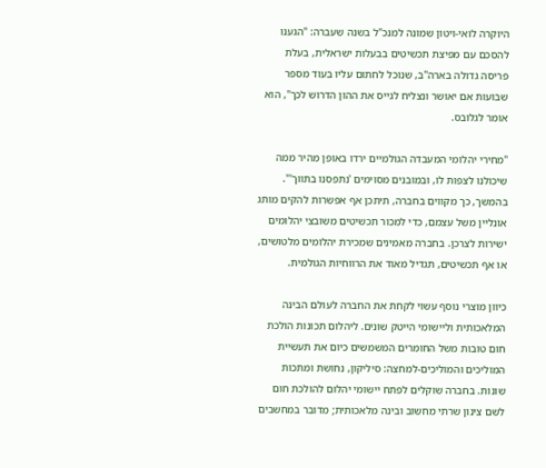היוקרה לואי-ויטון שמונה למנכ"ל בשנה שעברה: "הגענו להסכם עם מפיצת תכשיטים בבעלות ישראלית, בעלת פריסה גדולה בארה"ב, שנוכל לחתום עליו בעוד מספר שבועות אם יאושר ונצליח לגייס את ההון הדרוש לכך", הוא אומר לגלובס.

"מחירי יהלומי המעבדה הגולמיים ירדו באופן מהיר ממה שיכולנו לצפות לו, ובמובנים מסוימים 'נתפסנו בתווך'". בהמשך, כך מקווים בחברה, תיתכן אף אפשרות להקים מותג אונליין משל עצמם, כדי למכור תכשיטים משובצי יהלומים ישירות לצרכן. בחברה מאמינים שמכירת יהלומים מלטושים, או אף תכשיטים, תגדיל מאוד את הרווחיות הגולמית.

כיוון מוצרי נוסף עשוי לקחת את החברה לעולם הבינה המלאכותית וליישומי הייטק שונים. ליהלום תכונות הולכת חום טובות משל החומרים המשמשים כיום את תעשיית המוליכים והמוליכים-למחצה: סיליקון, נחושת ומתכות שונות. בחברה שוקלים לפתח יישומי יהלום להולכת חום לשם צינון שרתי מחשוב ובינה מלאכותית; מדובר במחשבים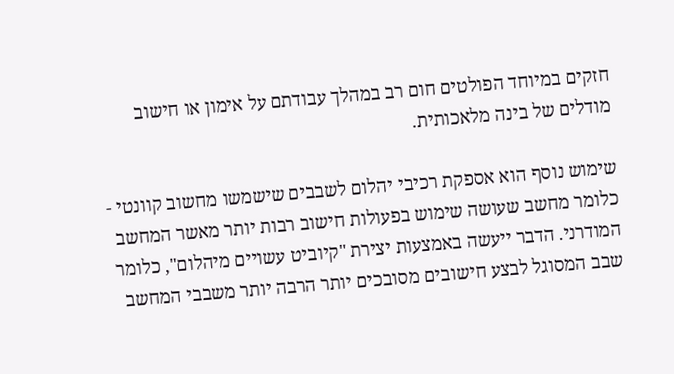חזקים במיוחד הפולטים חום רב במהלך עבודתם על אימון או חישוב מודלים של בינה מלאכותית.

שימוש נוסף הוא אספקת רכיבי יהלום לשבבים שישמשו מחשוב קוונטי - כלומר מחשב שעושה שימוש בפעולות חישוב רבות יותר מאשר המחשב המודרני. הדבר ייעשה באמצעות יצירת "קיוביט עשויים מיהלום", כלומר שבב המסוגל לבצע חישובים מסובכים יותר הרבה יותר משבבי המחשב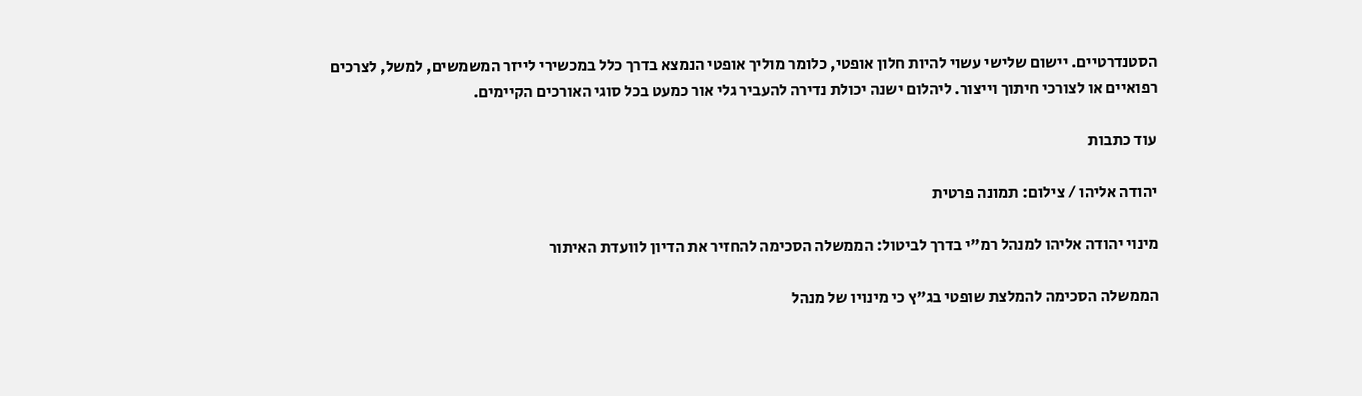הסטנדרטיים. יישום שלישי עשוי להיות חלון אופטי, כלומר מוליך אופטי הנמצא בדרך כלל במכשירי לייזר המשמשים, למשל, לצרכים רפואיים או לצורכי חיתוך וייצור. ליהלום ישנה יכולת נדירה להעביר גלי אור כמעט בכל סוגי האורכים הקיימים.

עוד כתבות

יהודה אליהו / צילום: תמונה פרטית

מינוי יהודה אליהו למנהל רמ"י בדרך לביטול: הממשלה הסכימה להחזיר את הדיון לוועדת האיתור

הממשלה הסכימה להמלצת שופטי בג"ץ כי מינויו של מנהל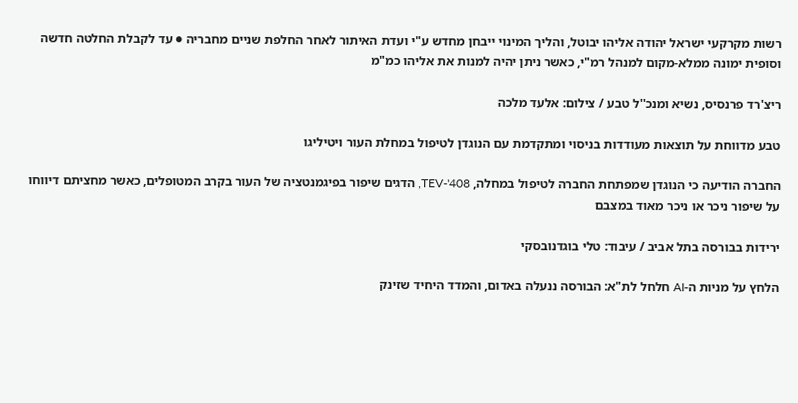רשות מקרקעי ישראל יהודה אליהו יבוטל, והליך המינוי ייבחן מחדש ע"י ועדת האיתור לאחר החלפת שניים מחבריה ● עד לקבלת החלטה חדשה וסופית ימונה ממלא-מקום למנהל רמ"י, כאשר ניתן יהיה למנות את אליהו כמ"מ

ריצ'רד פרנסיס, נשיא ומנכ''ל טבע / צילום: אלעד מלכה

טבע מדווחת על תוצאות מעודדות בניסוי ומתקדמת עם הנוגדן לטיפול במחלת העור ויטיליגו

החברה הודיעה כי הנוגדן שמפתחת החברה לטיפול במחלה, TEV-'408, הדגים שיפור בפיגמנטציה של העור בקרב המטופלים, כאשר מחציתם דיווחו על שיפור ניכר או ניכר מאוד במצבם

ירידות בבורסה בתל אביב / עיבוד: טלי בוגדנובסקי

הלחץ על מניות ה-AI חלחל לת"א: הבורסה ננעלה באדום, והמדד היחיד שזינק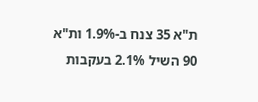ת"א 35 צנח ב-1.9% ות"א 90 השיל 2.1% בעקבות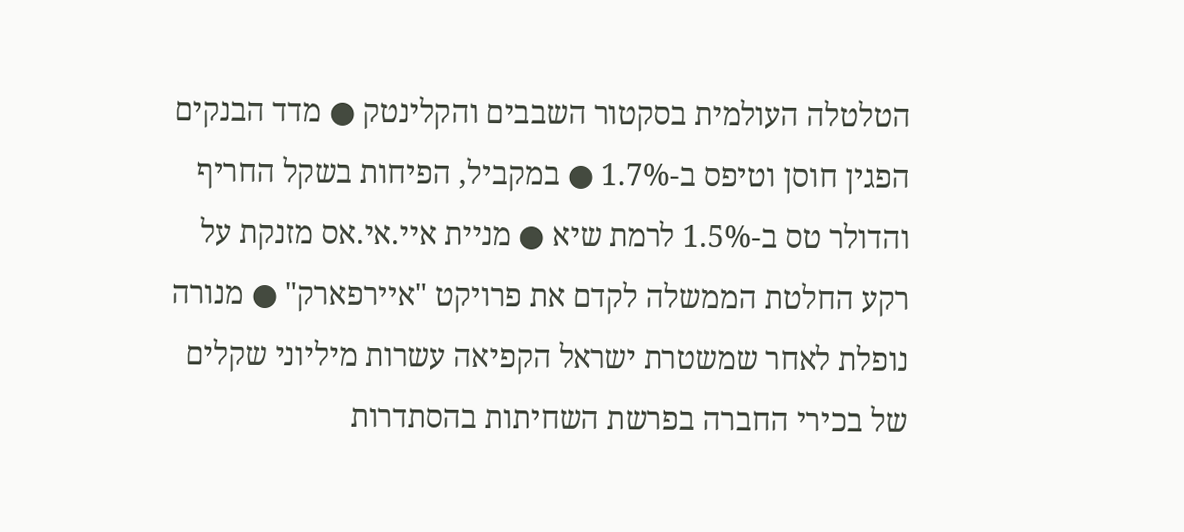הטלטלה העולמית בסקטור השבבים והקלינטק ● מדד הבנקים הפגין חוסן וטיפס ב-1.7% ● במקביל, הפיחות בשקל החריף והדולר טס ב-1.5% לרמת שיא ● מניית איי.אי.אס מזנקת על רקע החלטת הממשלה לקדם את פרויקט "איירפארק" ● מנורה נופלת לאחר שמשטרת ישראל הקפיאה עשרות מיליוני שקלים של בכירי החברה בפרשת השחיתות בהסתדרות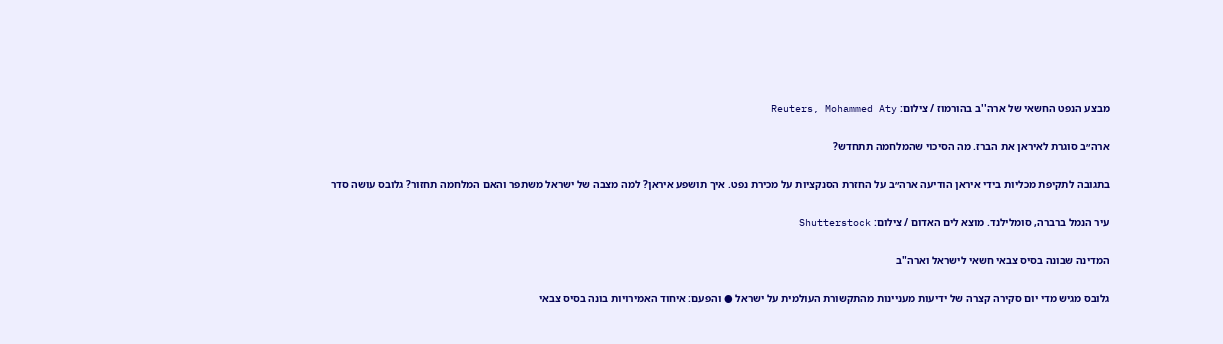מבצע הנפט החשאי של ארה''ב בהורמוז / צילום: Reuters, Mohammed Aty

ארה״ב סוגרת לאיראן את הברז. מה הסיכוי שהמלחמה תתחדש?

בתגובה לתקיפת מכליות בידי איראן הודיעה ארה״ב על החזרת הסנקציות על מכירת נפט. איך תושפע איראן? למה מצבה של ישראל משתפר והאם המלחמה תחזור? גלובס עושה סדר

עיר הנמל ברברה, סומלילנד. מוצא לים האדום / צילום: Shutterstock

המדינה שבונה בסיס צבאי חשאי לישראל וארה"ב

גלובס מגיש מדי יום סקירה קצרה של ידיעות מעניינות מהתקשורת העולמית על ישראל ● והפעם: איחוד האמירויות בונה בסיס צבאי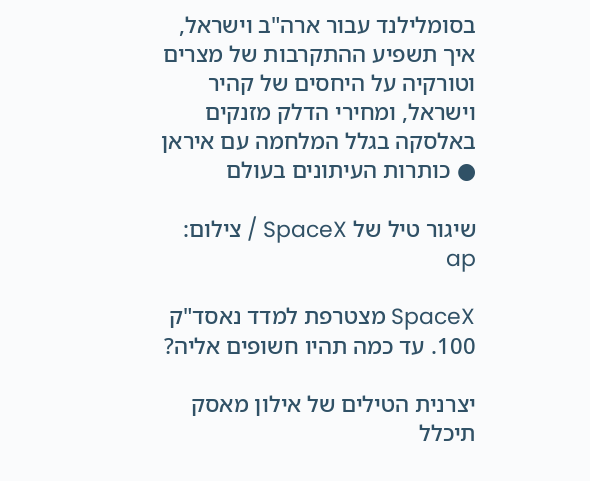בסומלילנד עבור ארה"ב וישראל, איך תשפיע ההתקרבות של מצרים וטורקיה על היחסים של קהיר וישראל, ומחירי הדלק מזנקים באלסקה בגלל המלחמה עם איראן ● כותרות העיתונים בעולם

שיגור טיל של SpaceX / צילום: ap

SpaceX מצטרפת למדד נאסד"ק 100. עד כמה תהיו חשופים אליה?

יצרנית הטילים של אילון מאסק תיכלל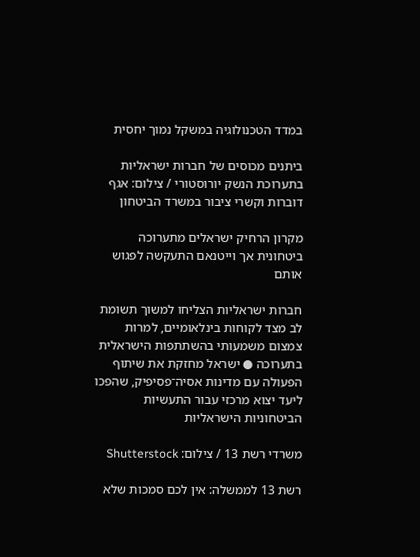במדד הטכנולוגיה במשקל נמוך יחסית

ביתנים מכוסים של חברות ישראליות בתערוכת הנשק יורוסטורי / צילום: אגף דוברות וקשרי ציבור במשרד הביטחון

מקרון הרחיק ישראלים מתערוכה ביטחונית אך וייטנאם התעקשה לפגוש אותם

חברות ישראליות הצליחו למשוך תשומת לב מצד לקוחות בינלאומיים, למרות צמצום משמעותי בהשתתפות הישראלית בתערוכה ● ישראל מחזקת את שיתוף הפעולה עם מדינות אסיה־פסיפיק, שהפכו ליעד יצוא מרכזי עבור התעשיות הביטחוניות הישראליות

משרדי רשת 13 / צילום: Shutterstock

רשת 13 לממשלה: אין לכם סמכות שלא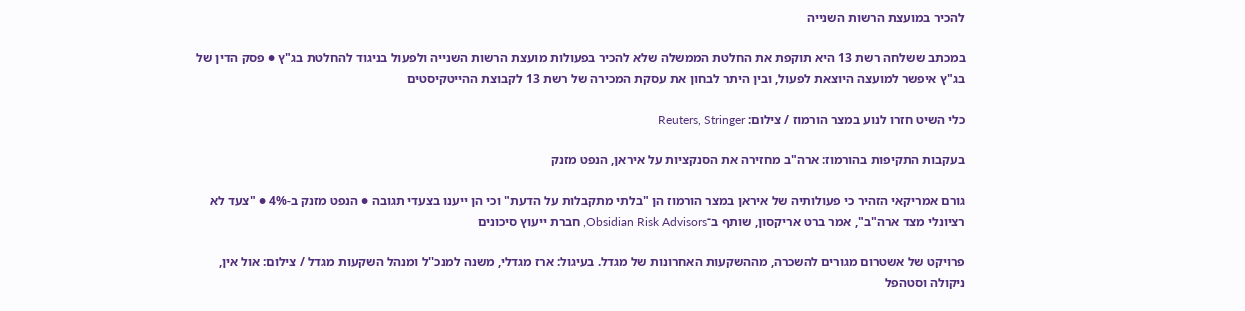להכיר במועצת הרשות השנייה

במכתב ששלחה רשת 13 היא תוקפת את החלטת הממשלה שלא להכיר בפעולות מועצת הרשות השנייה ולפעול בניגוד להחלטת בג"ץ ● פסק הדין של בג"ץ איפשר למועצה היוצאת לפעול, ובין היתר לבחון את עסקת המכירה של רשת 13 לקבוצת ההייטקיסטים

כלי השיט חזרו לנוע במצר הורמוז / צילום: Reuters, Stringer

בעקבות התקיפות בהורמוז: ארה"ב מחזירה את הסנקציות על איראן, הנפט מזנק

גורם אמריקאי הזהיר כי פעולותיה של איראן במצר הורמוז הן "בלתי מתקבלות על הדעת" וכי הן ייענו בצעדי תגובה ● הנפט מזנק ב-4% ● "צעד לא רציונלי מצד ארה"ב", אמר ברט אריקסון, שותף ב־Obsidian Risk Advisors, חברת ייעוץ סיכונים

פרויקט של אשטרום מגורים להשכרה, מההשקעות האחרונות של מגדל. בעיגול: ארז מגדלי, משנה למנכ''ל ומנהל השקעות מגדל / צילום: אול אין, ניקולה וסטהפל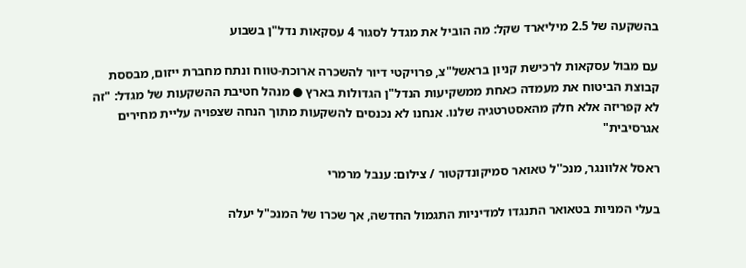בהשקעה של 2.5 מיליארד שקל: מה הוביל את מגדל לסגור 4 עסקאות נדל"ן בשבוע

עם מבול עסקאות לרכישת קניון בראשל"צ, פרויקטי דיור להשכרה ארוכת-טווח ונתח מחברת ייזום, מבססת קבוצת הביטוח את מעמדה כאחת ממשקיעות הנדל"ן הגדולות בארץ ● מנהל חטיבת ההשקעות של מגדל: "זה לא קפריזה אלא חלק מהאסטרטגיה שלנו. אנחנו לא נכנסים להשקעות מתוך הנחה שצפויה עליית מחירים אגרסיבית"

ראסל אלוונגר, מנכ''ל טאואר סמיקונדקטור / צילום: ענבל מרמרי

בעלי המניות בטאואר התנגדו למדיניות התגמול החדשה, אך שכרו של המנכ"ל יעלה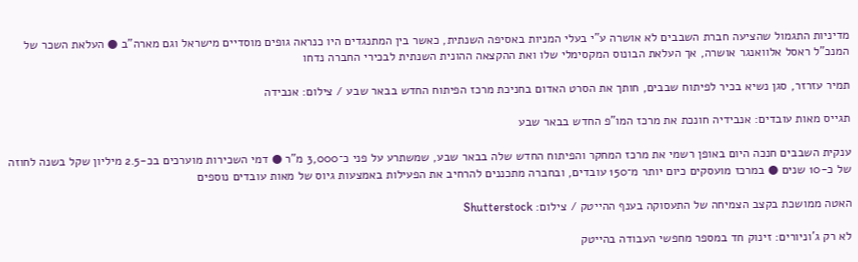מדיניות התגמול שהציעה חברת השבבים לא אושרה ע"י בעלי המניות באסיפה השנתית, כאשר בין המתנגדים היו כנראה גופים מוסדיים מישראל וגם מארה"ב ● העלאת השכר של המנכ"ל ראסל אלוואנגר אושרה, אך העלאת הבונוס המקסימלי שלו ואת ההקצאה ההונית השנתית לבכירי החברה נדחו

תמיר עזרזר, סגן נשיא בכיר לפיתוח שבבים, חותך את הסרט האדום בחניכת מרכז הפיתוח החדש בבאר שבע / צילום: אנבידה

תגייס מאות עובדים: אנבידיה חונכת את מרכז המו"פ החדש בבאר שבע

ענקית השבבים חנכה היום באופן רשמי את מרכז המחקר והפיתוח החדש שלה בבאר שבע, שמשתרע על פני כ־3,000 מ"ר ● דמי השכירות מוערכים בכ-2.5 מיליון שקל בשנה לחוזה של כ-10 שנים ● במרכז מועסקים כיום יותר מ־150 עובדים, ובחברה מתכננים להרחיב את הפעילות באמצעות גיוס של מאות עובדים נוספים

האטה ממושכת בקצב הצמיחה של התעסוקה בענף ההייטק / צילום: Shutterstock

לא רק ג'וניורים: זינוק חד במספר מחפשי העבודה בהייטק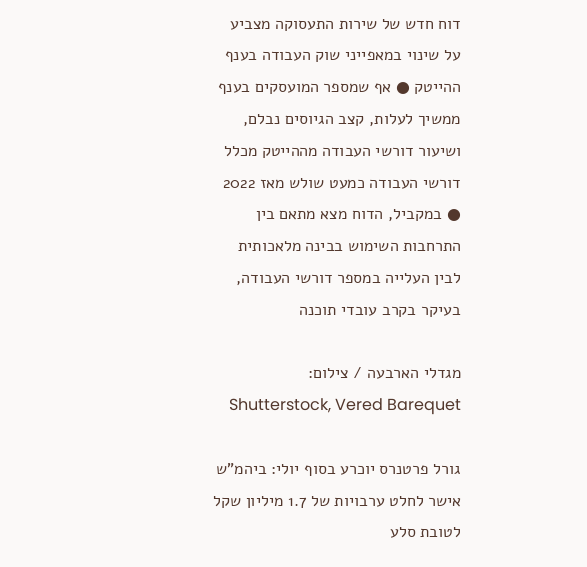דוח חדש של שירות התעסוקה מצביע על שינוי במאפייני שוק העבודה בענף ההייטק ● אף שמספר המועסקים בענף ממשיך לעלות, קצב הגיוסים נבלם, ושיעור דורשי העבודה מההייטק מכלל דורשי העבודה כמעט שולש מאז 2022 ● במקביל, הדוח מצא מתאם בין התרחבות השימוש בבינה מלאכותית לבין העלייה במספר דורשי העבודה, בעיקר בקרב עובדי תוכנה

מגדלי הארבעה / צילום: Shutterstock, Vered Barequet

גורל פרטנרס יוכרע בסוף יולי: ביהמ"ש אישר לחלט ערבויות של 1.7 מיליון שקל לטובת סלע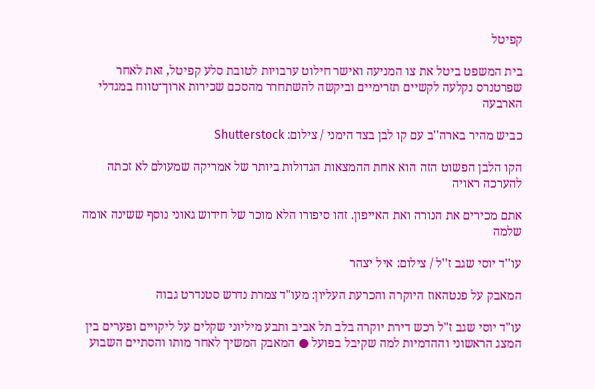קפיטל

בית המשפט ביטל את צו המניעה ואישר חילוט ערבויות לטובת סלע קפיטל, זאת לאחר שפרטנרס נקלעה לקשיים תזרימיים וביקשה להשתחרר מהסכם שכירות ארוך־טווח במגדלי הארבעה

כביש מהיר בארה''ב עם קו לבן בצד הימני / צילום: Shutterstock

הקו הלבן הפשוט הזה הוא אחת ההמצאות הגדולות ביותר של אמריקה שמעולם לא זכתה להערכה ראויה

אתם מכירים את הנורה ואת האייפון. זהו סיפורו הלא מוכר של חידוש גאוני נוסף ששינה אומה שלמה

עו''ד יוסי שגב ז''ל / צילום: איל יצהר

המאבק על פנטהאוז היוקרה והכרעת העליון: מעו"ד צמרת נדרש סטנדרט גבוה

עו"ד יוסי שגב ז"ל רכש דירת יוקרה בלב תל אביב ותבע מיליוני שקלים על ליקויים ופערים בין המצג הראשוני וההדמיות למה שקיבל בפועל ● המאבק המשיך לאחר מותו והסתיים השבוע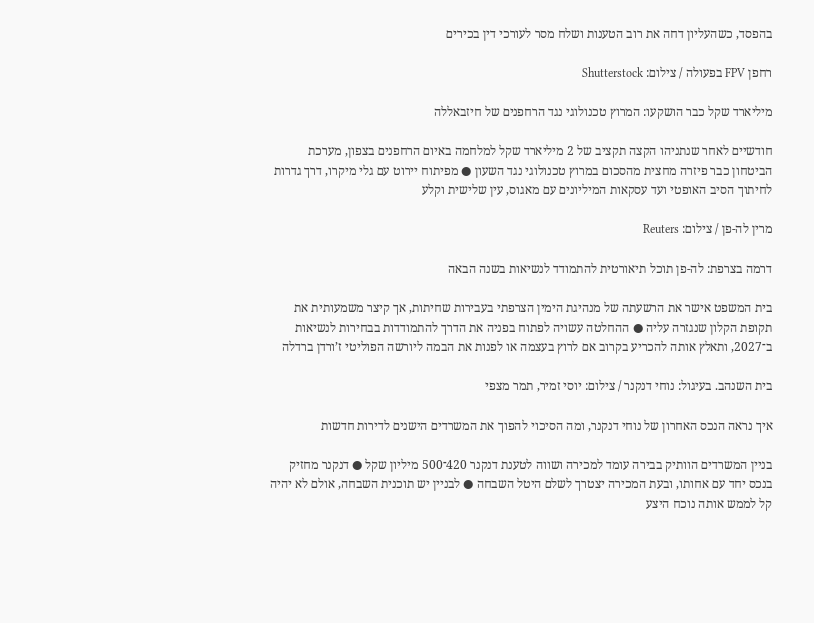בהפסד, כשהעליון דחה את רוב הטענות ושלח מסר לעורכי דין בכירים

רחפן FPV בפעולה / צילום: Shutterstock

מיליארד שקל כבר הושקעו: המרוץ טכנולוגי נגד הרחפנים של חיזבאללה

חודשיים לאחר שנתניהו הקצה תקציב של 2 מיליארד שקל למלחמה באיום הרחפנים בצפון, מערכת הביטחון כבר פיזרה מחצית מהסכום במרוץ טכנולוגי נגד השעון ● מפיתוח יירוט עם גלי מיקרו, דרך גדרות לחיתוך הסיב האופטי ועד עסקאות המיליונים עם מאגוס, עין שלישית וקלע

מרין לה-פן / צילום: Reuters

דרמה בצרפת: לה-פן תוכל תיאורטית להתמודד לנשיאות בשנה הבאה

בית המשפט אישר את הרשעתה של מנהיגת הימין הצרפתי בעבירות שחיתות, אך קיצר משמעותית את תקופת הקלון שנגזרה עליה ● ההחלטה עשויה לפתוח בפניה את הדרך להתמודדות בבחירות לנשיאות ב־2027, ותאלץ אותה להכריע בקרוב אם לרוץ בעצמה או לפנות את הבמה ליורשה הפוליטי ז’ורדן ברדלה

בית השנהב. בעיגול: נוחי דנקנר / צילום: יוסי זמיר, תמר מצפי

איך נראה הנכס האחרון של נוחי דנקנר, ומה הסיכוי להפוך את המשרדים הישנים לדירות חדשות

בניין המשרדים הוותיק בבירה עומד למכירה ושווה לטענת דנקנר 420־500 מיליון שקל ● דנקנר מחזיק בנכס יחד עם אחותו, ובעת המכירה יצטרך לשלם היטל השבחה ● לבניין יש תוכנית השבחה, אולם לא יהיה קל לממש אותה נוכח היצע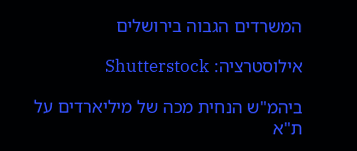המשרדים הגבוה בירושלים

אילוסטרציה: Shutterstock

ביהמ"ש הנחית מכה של מיליארדים על ת"א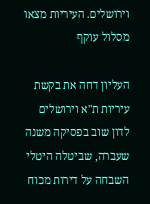וירושלים. העיריות מצאו מסלול עוקף

העליון דחה את בקשת עיריות ת"א וירושלים לדון שוב בפסיקה משנה שעברה, שביטלה היטלי השבחה על דירות מכוח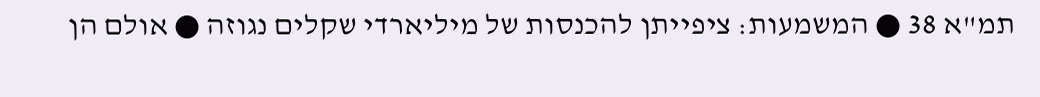תמ"א 38 ● המשמעות: ציפייתן להכנסות של מיליארדי שקלים נגוזה ● אולם הן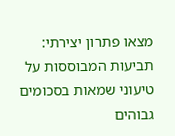מצאו פתרון יצירתי: תביעות המבוססות על טיעוני שמאות בסכומים גבוהים